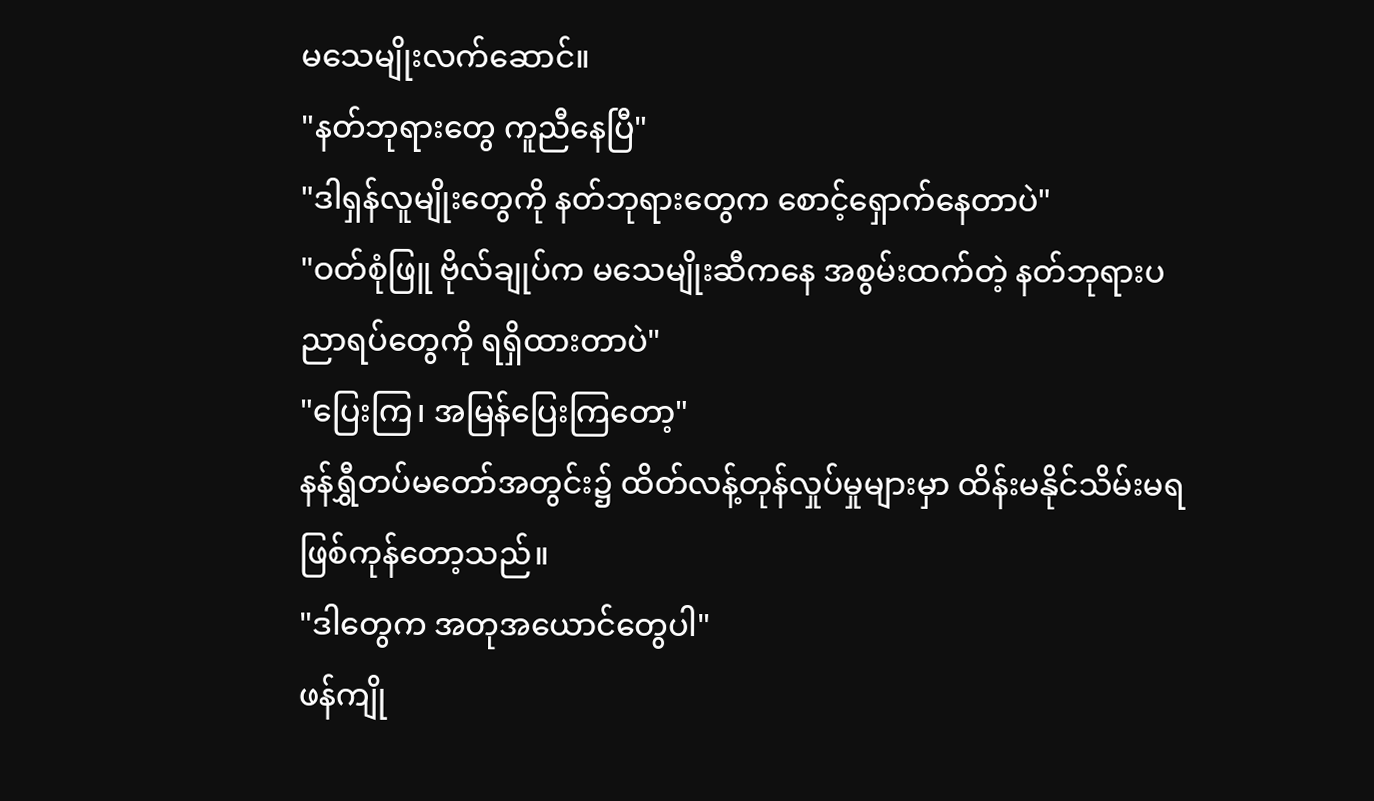မသေမျိုးလက်ဆောင်။
"နတ်ဘုရားတွေ ကူညီနေပြီ"
"ဒါရှန်လူမျိုးတွေကို နတ်ဘုရားတွေက စောင့်ရှောက်နေတာပဲ"
"ဝတ်စုံဖြူ ဗိုလ်ချုပ်က မသေမျိုးဆီကနေ အစွမ်းထက်တဲ့ နတ်ဘုရားပညာရပ်တွေကို ရရှိထားတာပဲ"
"ပြေးကြ၊ အမြန်ပြေးကြတော့"
နန်ရွှီတပ်မတော်အတွင်း၌ ထိတ်လန့်တုန်လှုပ်မှုများမှာ ထိန်းမနိုင်သိမ်းမရ ဖြစ်ကုန်တော့သည်။
"ဒါတွေက အတုအယောင်တွေပါ"
ဖန်ကျို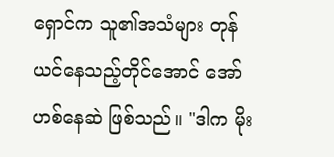ရှောင်က သူ၏အသံများ တုန်ယင်နေသည့်တိုင်အောင် အော်ဟစ်နေဆဲ ဖြစ်သည်။ "ဒါက မိုး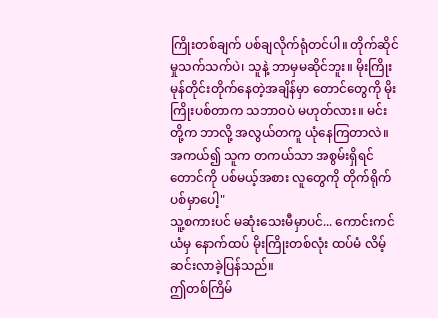ကြိုးတစ်ချက် ပစ်ချလိုက်ရုံတင်ပါ။ တိုက်ဆိုင်မှုသက်သက်ပဲ၊ သူနဲ့ ဘာမှမဆိုင်ဘူး။ မိုးကြိုးမုန်တိုင်းတိုက်နေတဲ့အချိန်မှာ တောင်တွေကို မိုးကြိုးပစ်တာက သဘာဝပဲ မဟုတ်လား။ မင်းတို့က ဘာလို့ အလွယ်တကူ ယုံနေကြတာလဲ။ အကယ်၍ သူက တကယ်သာ အစွမ်းရှိရင် တောင်ကို ပစ်မယ့်အစား လူတွေကို တိုက်ရိုက်ပစ်မှာပေါ့"
သူ့စကားပင် မဆုံးသေးမီမှာပင်... ကောင်းကင်ယံမှ နောက်ထပ် မိုးကြိုးတစ်လုံး ထပ်မံ လိမ့်ဆင်းလာခဲ့ပြန်သည်။
ဤတစ်ကြိမ်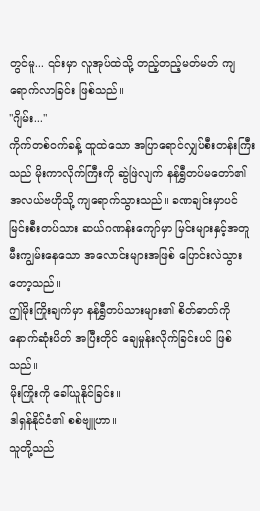တွင်မူ... ၎င်းမှာ လူအုပ်ထဲသို့ တည့်တည့်မတ်မတ် ကျရောက်လာခြင်း ဖြစ်သည်။
"ဂျိမ်း..."
ကိုက်တစ်ဝက်ခန့် ထူထဲသော အပြာရောင်လျှပ်စီးတန်းကြီးသည် မိုးကာလိုက်ကြီးကို ဆွဲဖြဲလျက် နန်ရွှီတပ်မတော်၏ အလယ်ဗဟိုသို့ ကျရောက်သွားသည်။ ခဏချင်းမှာပင် မြင်းစီးတပ်သား ဆယ်ဂဏန်းကျော်မှာ မြင်းများနှင့်အတူ မီးကျွမ်းနေသော အလောင်းများအဖြစ် ပြောင်းလဲသွားတော့သည်။
ဤမိုးကြိုးချက်မှာ နန်ရွှီတပ်သားများ၏ စိတ်ဓာတ်ကို နောက်ဆုံးပိတ် အပြီးတိုင် ချေမှုန်းလိုက်ခြင်းပင် ဖြစ်သည်။
မိုးကြိုးကို ခေါ်ယူနိုင်ခြင်း။
ဒါရှန်နိုင်ငံ၏ စစ်ဗျူဟာ။
သူတို့သည်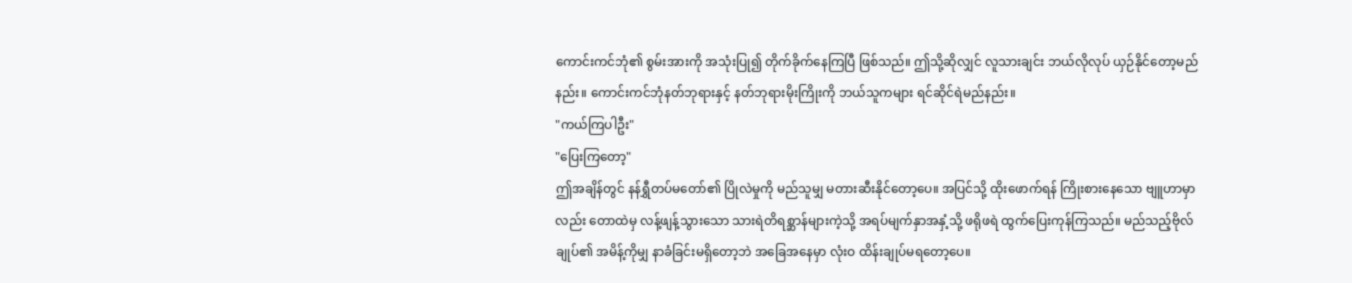ကောင်းကင်ဘုံ၏ စွမ်းအားကို အသုံးပြု၍ တိုက်ခိုက်နေကြပြီ ဖြစ်သည်။ ဤသို့ဆိုလျှင် လူသားချင်း ဘယ်လိုလုပ် ယှဉ်နိုင်တော့မည်နည်း။ ကောင်းကင်ဘုံနတ်ဘုရားနှင့် နတ်ဘုရားမိုးကြိုးကို ဘယ်သူကများ ရင်ဆိုင်ရဲမည်နည်း။
"ကယ်ကြပါဦး"
"ပြေးကြတော့"
ဤအချိန်တွင် နန်ရွှီတပ်မတော်၏ ပြိုလဲမှုကို မည်သူမျှ မတားဆီးနိုင်တော့ပေ။ အပြင်သို့ ထိုးဖောက်ရန် ကြိုးစားနေသော ဗျူဟာမှာလည်း တောထဲမှ လန့်ဖျန့်သွားသော သားရဲတိရစ္ဆာန်များကဲ့သို့ အရပ်မျက်နှာအနှံ့သို့ ဖရိုဖရဲ ထွက်ပြေးကုန်ကြသည်။ မည်သည့်ဗိုလ်ချုပ်၏ အမိန့်ကိုမျှ နာခံခြင်းမရှိတော့ဘဲ အခြေအနေမှာ လုံးဝ ထိန်းချုပ်မရတော့ပေ။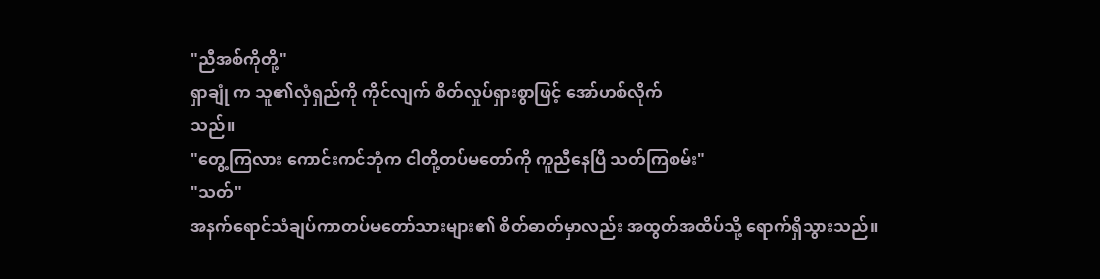"ညီအစ်ကိုတို့"
ရှာချုံ က သူ၏လှံရှည်ကို ကိုင်လျက် စိတ်လှုပ်ရှားစွာဖြင့် အော်ဟစ်လိုက်
သည်။
"တွေ့ကြလား ကောင်းကင်ဘုံက ငါတို့တပ်မတော်ကို ကူညီနေပြီ သတ်ကြစမ်း"
"သတ်"
အနက်ရောင်သံချပ်ကာတပ်မတော်သားများ၏ စိတ်ဓာတ်မှာလည်း အထွတ်အထိပ်သို့ ရောက်ရှိသွားသည်။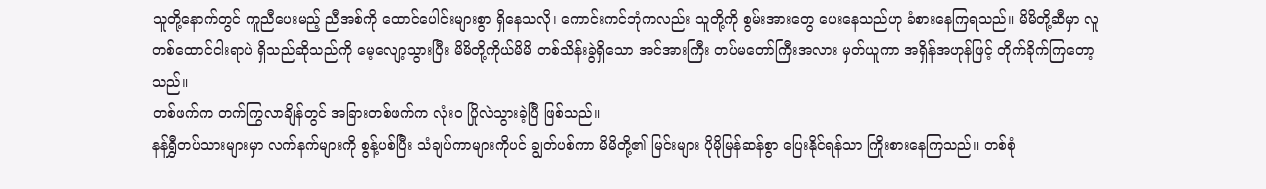သူတို့နောက်တွင် ကူညီပေးမည့် ညီအစ်ကို ထောင်ပေါင်းများစွာ ရှိနေသလို၊ ကောင်းကင်ဘုံကလည်း သူတို့ကို စွမ်းအားတွေ ပေးနေသည်ဟု ခံစားနေကြရသည်။ မိမိတို့ဆီမှာ လူတစ်ထောင်ငါးရာပဲ ရှိသည်ဆိုသည်ကို မေ့လျော့သွားပြီး မိမိတို့ကိုယ်မိမိ တစ်သိန်းခွဲရှိသော အင်အားကြီး တပ်မတော်ကြီးအလား မှတ်ယူကာ အရှိန်အဟုန်ဖြင့် တိုက်ခိုက်ကြတော့သည်။
တစ်ဖက်က တက်ကြွလာချိန်တွင် အခြားတစ်ဖက်က လုံးဝ ပြိုလဲသွားခဲ့ပြီ ဖြစ်သည်။
နန်ရွှီတပ်သားများမှာ လက်နက်များကို စွန့်ပစ်ပြီး သံချပ်ကာများကိုပင် ချွတ်ပစ်ကာ မိမိတို့၏ မြင်းများ ပိုမိုမြန်ဆန်စွာ ပြေးနိုင်ရန်သာ ကြိုးစားနေကြသည်။ တစ်စုံ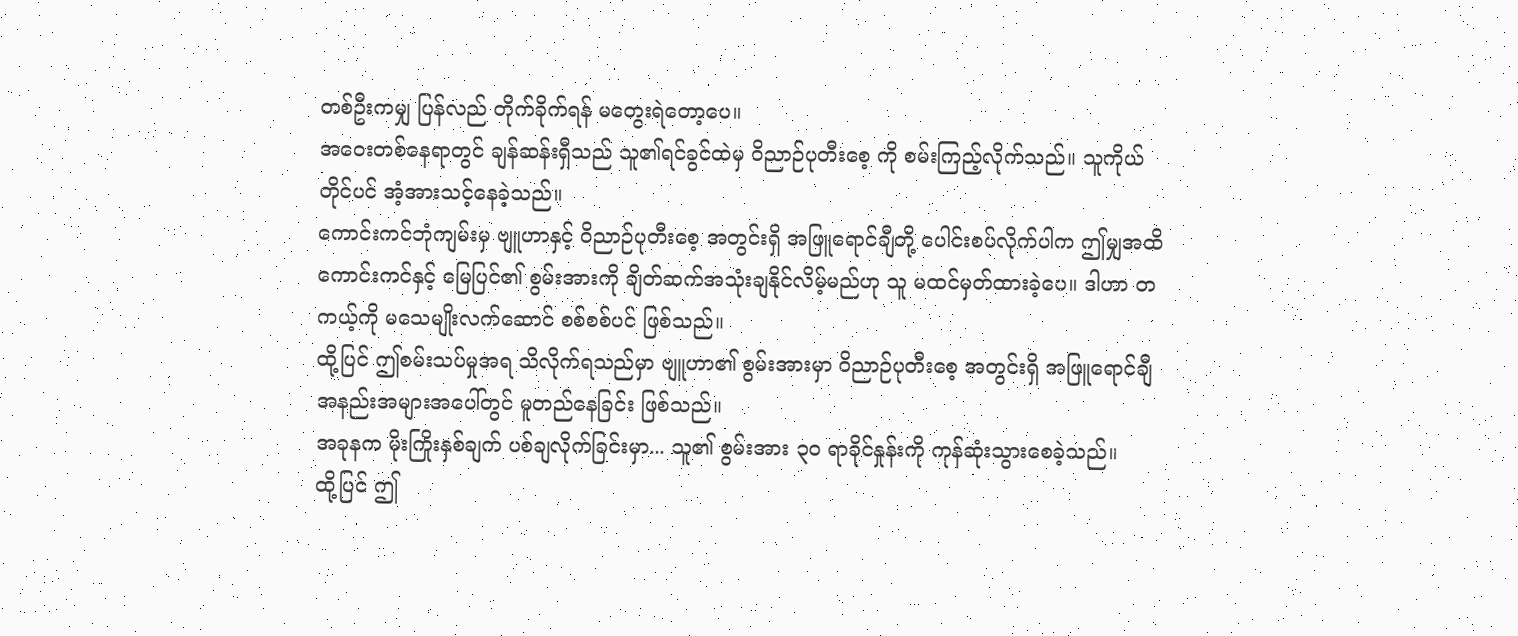တစ်ဦးကမျှ ပြန်လည် တိုက်ခိုက်ရန် မတွေးရဲတော့ပေ။
အဝေးတစ်နေရာတွင် ချန်ဆန်းရှီသည် သူ၏ရင်ခွင်ထဲမှ ဝိညာဉ်ပုတီးစေ့ ကို စမ်းကြည့်လိုက်သည်။ သူကိုယ်တိုင်ပင် အံ့အားသင့်နေခဲ့သည်။
ကောင်းကင်ဘုံကျမ်းမှ ဗျူဟာနှင့် ဝိညာဉ်ပုတီးစေ့ အတွင်းရှိ အဖြူရောင်ချီတို့ ပေါင်းစပ်လိုက်ပါက ဤမျှအထိ ကောင်းကင်နှင့် မြေပြင်၏ စွမ်းအားကို ချိတ်ဆက်အသုံးချနိုင်လိမ့်မည်ဟု သူ မထင်မှတ်ထားခဲ့ပေ။ ဒါဟာ တကယ့်ကို မသေမျိုးလက်ဆောင် စစ်စစ်ပင် ဖြစ်သည်။
ထို့ပြင် ဤစမ်းသပ်မှုအရ သိလိုက်ရသည်မှာ ဗျူဟာ၏ စွမ်းအားမှာ ဝိညာဉ်ပုတီးစေ့ အတွင်းရှိ အဖြူရောင်ချီအနည်းအများအပေါ်တွင် မူတည်နေခြင်း ဖြစ်သည်။
အခုနက မိုးကြိုးနှစ်ချက် ပစ်ချလိုက်ခြင်းမှာ... သူ၏ စွမ်းအား ၃၀ ရာခိုင်နှုန်းကို ကုန်ဆုံးသွားစေခဲ့သည်။
ထို့ပြင် ဤ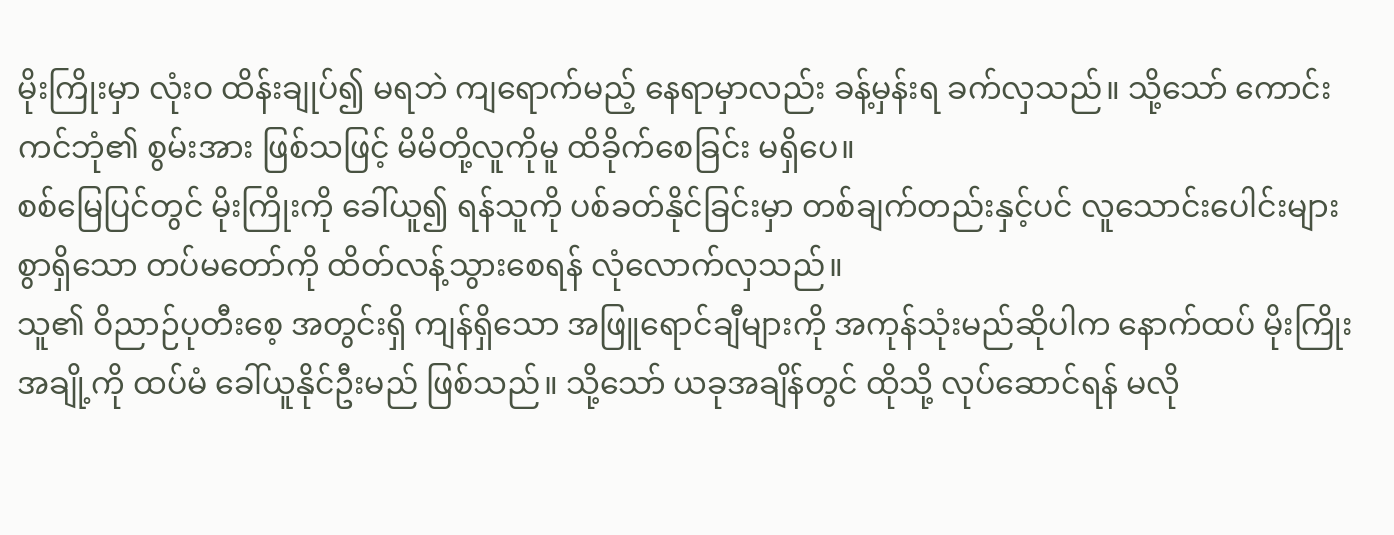မိုးကြိုးမှာ လုံးဝ ထိန်းချုပ်၍ မရဘဲ ကျရောက်မည့် နေရာမှာလည်း ခန့်မှန်းရ ခက်လှသည်။ သို့သော် ကောင်းကင်ဘုံ၏ စွမ်းအား ဖြစ်သဖြင့် မိမိတို့လူကိုမူ ထိခိုက်စေခြင်း မရှိပေ။
စစ်မြေပြင်တွင် မိုးကြိုးကို ခေါ်ယူ၍ ရန်သူကို ပစ်ခတ်နိုင်ခြင်းမှာ တစ်ချက်တည်းနှင့်ပင် လူသောင်းပေါင်းများစွာရှိသော တပ်မတော်ကို ထိတ်လန့်သွားစေရန် လုံလောက်လှသည်။
သူ၏ ဝိညာဉ်ပုတီးစေ့ အတွင်းရှိ ကျန်ရှိသော အဖြူရောင်ချီများကို အကုန်သုံးမည်ဆိုပါက နောက်ထပ် မိုးကြိုးအချို့ကို ထပ်မံ ခေါ်ယူနိုင်ဦးမည် ဖြစ်သည်။ သို့သော် ယခုအချိန်တွင် ထိုသို့ လုပ်ဆောင်ရန် မလို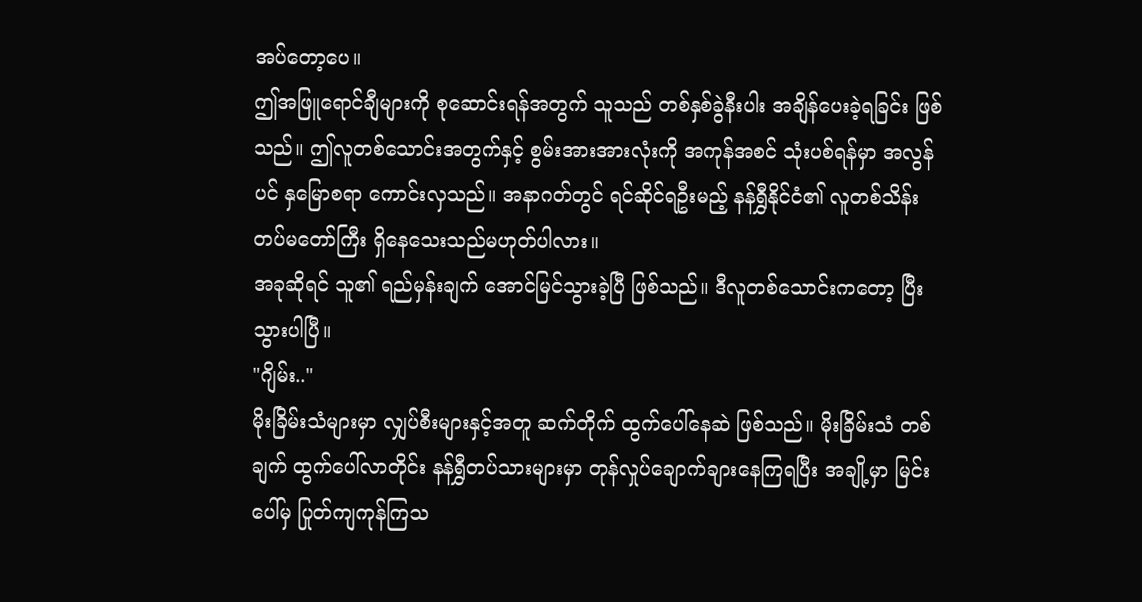အပ်တော့ပေ။
ဤအဖြူရောင်ချီများကို စုဆောင်းရန်အတွက် သူသည် တစ်နှစ်ခွဲနီးပါး အချိန်ပေးခဲ့ရခြင်း ဖြစ်သည်။ ဤလူတစ်သောင်းအတွက်နှင့် စွမ်းအားအားလုံးကို အကုန်အစင် သုံးပစ်ရန်မှာ အလွန်ပင် နှမြောစရာ ကောင်းလှသည်။ အနာဂတ်တွင် ရင်ဆိုင်ရဦးမည့် နန်ရွှီနိုင်ငံ၏ လူတစ်သိန်း တပ်မတော်ကြီး ရှိနေသေးသည်မဟုတ်ပါလား။
အခုဆိုရင် သူ၏ ရည်မှန်းချက် အောင်မြင်သွားခဲ့ပြီ ဖြစ်သည်။ ဒီလူတစ်သောင်းကတော့ ပြီးသွားပါပြီ။
"ဂျိမ်း.."
မိုးခြိမ်းသံများမှာ လျှပ်စီးများနှင့်အတူ ဆက်တိုက် ထွက်ပေါ်နေဆဲ ဖြစ်သည်။ မိုးခြိမ်းသံ တစ်ချက် ထွက်ပေါ်လာတိုင်း နန်ရွှီတပ်သားများမှာ တုန်လှုပ်ချောက်ချားနေကြရပြီး အချို့မှာ မြင်းပေါ်မှ ပြုတ်ကျကုန်ကြသ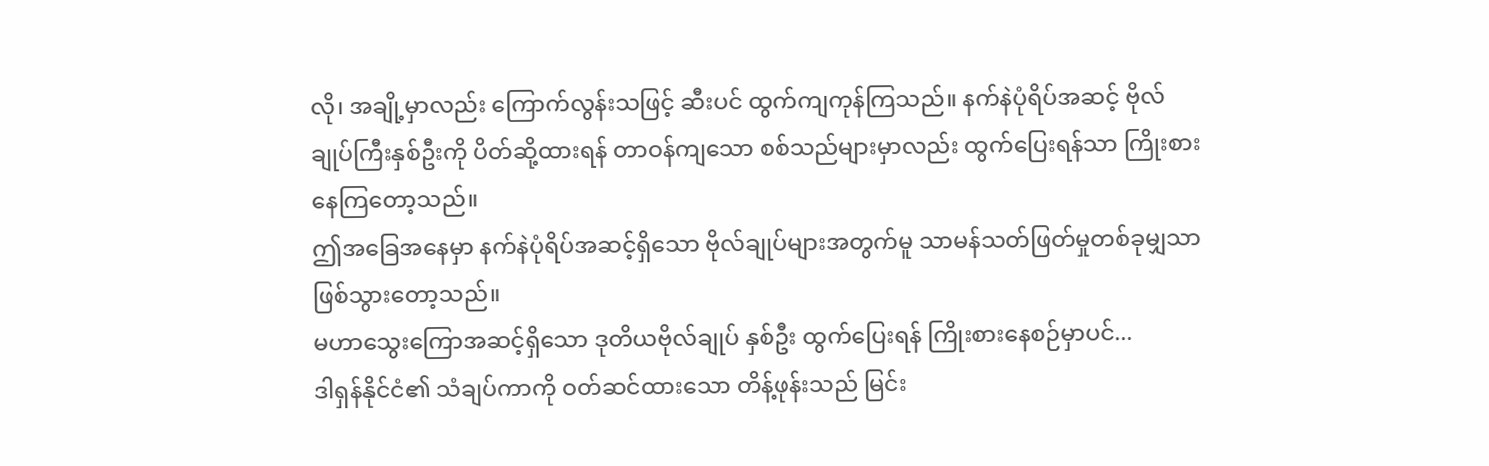လို၊ အချို့မှာလည်း ကြောက်လွန်းသဖြင့် ဆီးပင် ထွက်ကျကုန်ကြသည်။ နက်နဲပုံရိပ်အဆင့် ဗိုလ်ချုပ်ကြီးနှစ်ဦးကို ပိတ်ဆို့ထားရန် တာဝန်ကျသော စစ်သည်များမှာလည်း ထွက်ပြေးရန်သာ ကြိုးစားနေကြတော့သည်။
ဤအခြေအနေမှာ နက်နဲပုံရိပ်အဆင့်ရှိသော ဗိုလ်ချုပ်များအတွက်မူ သာမန်သတ်ဖြတ်မှုတစ်ခုမျှသာ ဖြစ်သွားတော့သည်။
မဟာသွေးကြောအဆင့်ရှိသော ဒုတိယဗိုလ်ချုပ် နှစ်ဦး ထွက်ပြေးရန် ကြိုးစားနေစဉ်မှာပင်...
ဒါရှန်နိုင်ငံ၏ သံချပ်ကာကို ဝတ်ဆင်ထားသော တိန့်ဖုန်းသည် မြင်း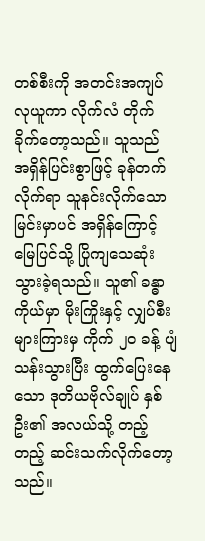တစ်စီးကို အတင်းအကျပ် လုယူကာ လိုက်လံ တိုက်ခိုက်တော့သည်။ သူသည် အရှိန်ပြင်းစွာဖြင့် ခုန်တက်လိုက်ရာ သူနင်းလိုက်သော မြင်းမှာပင် အရှိန်ကြောင့် မြေပြင်သို့ ပြိုကျသေဆုံးသွားခဲ့ရသည်။ သူ၏ ခန္ဓာကိုယ်မှာ မိုးကြိုးနှင့် လျှပ်စီးများကြားမှ ကိုက် ၂၀ ခန့် ပျံသန်းသွားပြီး ထွက်ပြေးနေသော ဒုတိယဗိုလ်ချုပ် နှစ်ဦး၏ အလယ်သို့ တည့်တည့် ဆင်းသက်လိုက်တော့သည်။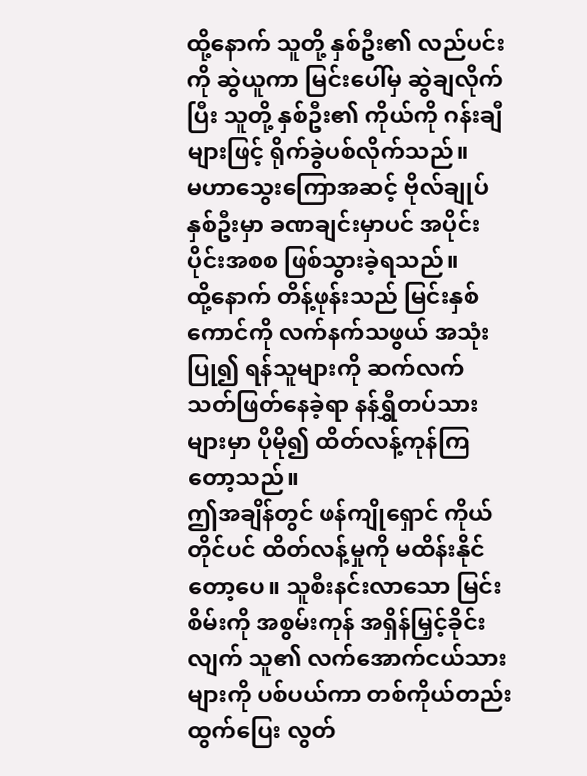ထို့နောက် သူတို့ နှစ်ဦး၏ လည်ပင်းကို ဆွဲယူကာ မြင်းပေါ်မှ ဆွဲချလိုက်ပြီး သူတို့ နှစ်ဦး၏ ကိုယ်ကို ဂန်းချီများဖြင့် ရိုက်ခွဲပစ်လိုက်သည်။
မဟာသွေးကြောအဆင့် ဗိုလ်ချုပ် နှစ်ဦးမှာ ခဏချင်းမှာပင် အပိုင်းပိုင်းအစစ ဖြစ်သွားခဲ့ရသည်။
ထို့နောက် တိန့်ဖုန်းသည် မြင်းနှစ်ကောင်ကို လက်နက်သဖွယ် အသုံးပြု၍ ရန်သူများကို ဆက်လက် သတ်ဖြတ်နေခဲ့ရာ နန်ရွှီတပ်သားများမှာ ပိုမို၍ ထိတ်လန့်ကုန်ကြတော့သည်။
ဤအချိန်တွင် ဖန်ကျိုရှောင် ကိုယ်တိုင်ပင် ထိတ်လန့်မှုကို မထိန်းနိုင်တော့ပေ။ သူစီးနင်းလာသော မြင်းစိမ်းကို အစွမ်းကုန် အရှိန်မြှင့်ခိုင်းလျက် သူ၏ လက်အောက်ငယ်သားများကို ပစ်ပယ်ကာ တစ်ကိုယ်တည်း ထွက်ပြေး လွတ်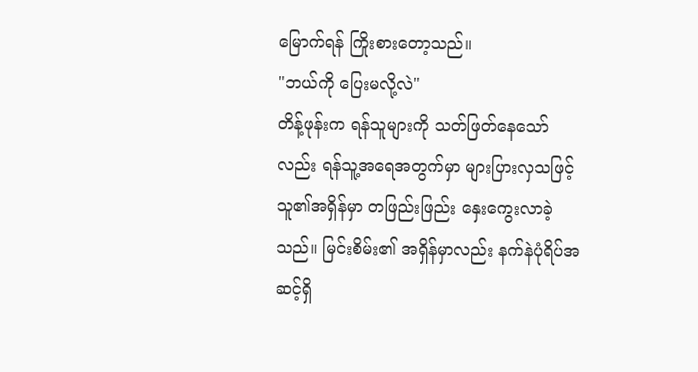မြောက်ရန် ကြိုးစားတော့သည်။
"ဘယ်ကို ပြေးမလို့လဲ"
တိန့်ဖုန်းက ရန်သူများကို သတ်ဖြတ်နေသော်လည်း ရန်သူ့အရေအတွက်မှာ များပြားလှသဖြင့် သူ၏အရှိန်မှာ တဖြည်းဖြည်း နှေးကွေးလာခဲ့သည်။ မြင်းစိမ်း၏ အရှိန်မှာလည်း နက်နဲပုံရိပ်အဆင့်ရှိ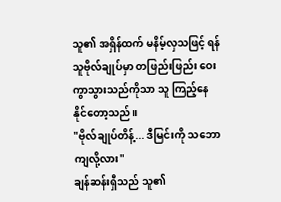သူ၏ အရှိန်ထက် မနိမ့်လှသဖြင့် ရန်သူဗိုလ်ချုပ်မှာ တဖြည်းဖြည်း ဝေးကွာသွားသည်ကိုသာ သူ ကြည့်နေနိုင်တော့သည်။
"ဗိုလ်ချုပ်တိန့်... ဒီမြင်းကို သဘောကျလို့လား"
ချန်ဆန်းရှီသည် သူ၏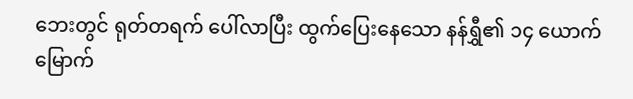ဘေးတွင် ရုတ်တရက် ပေါ်လာပြီး ထွက်ပြေးနေသော နန်ရွှီ၏ ၁၄ ယောက်မြောက်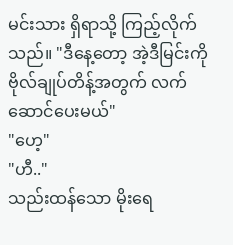မင်းသား ရှိရာသို့ ကြည့်လိုက်သည်။ "ဒီနေ့တော့ အဲ့ဒီမြင်းကို ဗိုလ်ချုပ်တိန့်အတွက် လက်ဆောင်ပေးမယ်"
"ဟေ့"
"ဟီ.."
သည်းထန်သော မိုးရေ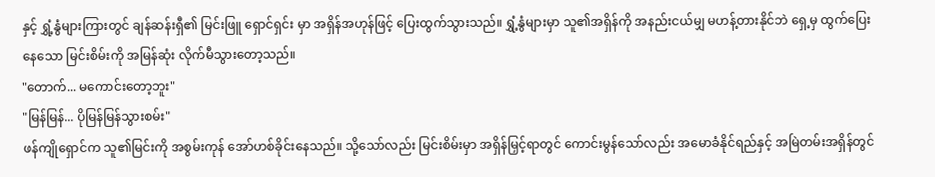နှင့် ရွှံ့နွံများကြားတွင် ချန်ဆန်းရှီ၏ မြင်းဖြူ ရှောင်ရှင်း မှာ အရှိန်အဟုန်ဖြင့် ပြေးထွက်သွားသည်။ ရွှံ့နွံများမှာ သူ၏အရှိန်ကို အနည်းငယ်မျှ မဟန့်တားနိုင်ဘဲ ရှေ့မှ ထွက်ပြေးနေသော မြင်းစိမ်းကို အမြန်ဆုံး လိုက်မီသွားတော့သည်။
"တောက်... မကောင်းတော့ဘူး"
"မြန်မြန်... ပိုမြန်မြန်သွားစမ်း"
ဖန်ကျိုရှောင်က သူ၏မြင်းကို အစွမ်းကုန် အော်ဟစ်ခိုင်းနေသည်။ သို့သော်လည်း မြင်းစိမ်းမှာ အရှိန်မြှင့်ရာတွင် ကောင်းမွန်သော်လည်း အမောခံနိုင်ရည်နှင့် အမြဲတမ်းအရှိန်တွင်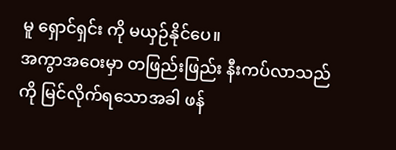မူ ရှောင်ရှင်း ကို မယှဉ်နိုင်ပေ။
အကွာအဝေးမှာ တဖြည်းဖြည်း နီးကပ်လာသည်ကို မြင်လိုက်ရသောအခါ ဖန်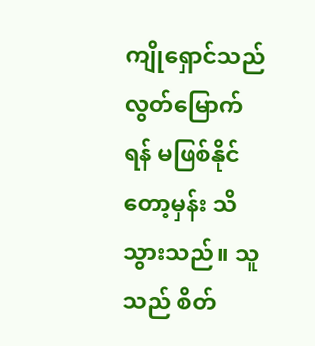ကျိုရှောင်သည် လွတ်မြောက်ရန် မဖြစ်နိုင်တော့မှန်း သိသွားသည်။ သူသည် စိတ်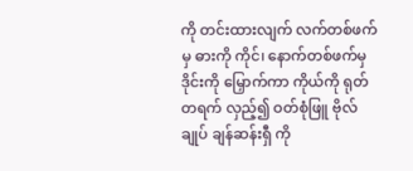ကို တင်းထားလျက် လက်တစ်ဖက်မှ ဓားကို ကိုင်၊ နောက်တစ်ဖက်မှ ဒိုင်းကို မြှောက်ကာ ကိုယ်ကို ရုတ်တရက် လှည့်၍ ဝတ်စုံဖြူ ဗိုလ်ချုပ် ချန်ဆန်းရှီ ကို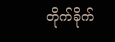တိုက်ခိုက်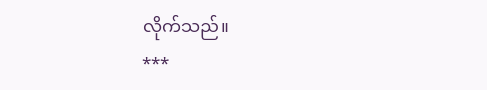လိုက်သည်။
***